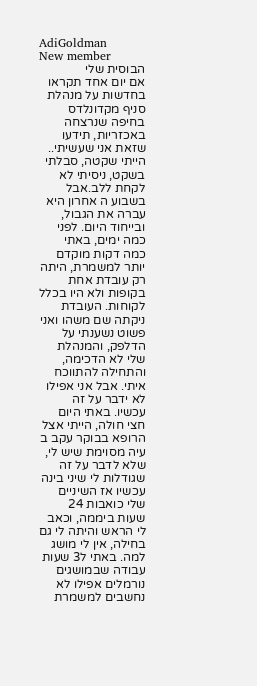AdiGoldman
New member
הבוסית שלי
אם יום אחד תקראו בחדשות על מנהלת סניף מקדונלדס בחיפה שנרצחה באכזריות, תידעו שזאת אני שעשיתי.. הייתי שקטה, סבלתי בשקט, ניסיתי לא לקחת ללב.אבל בשבוע ה אחרון היא עברה את הגבול, ובייחוד היום. לפני כמה ימים, באתי כמה דקות מוקדם יותר למשמרת, היתה רק עובדת אחת בקופות ולא היו בכלל לקוחות. העובדת ניקתה שם משהו ואני פשוט נשענתי על הדלפק, והמנהלת שלי לא הדכימה, והתחילה להתווכח איתי. אבל אני אפילו לא ידבר על זה עכשיו. באתי היום חצי חולה, הייתי אצל הרופא בבוקר עקב ב עיה מסוימת שיש לי, שלא לדבר על זה שגודלות לי שיני בינה עכשיו אז השיניים שלי כואבות 24 שעות ביממה, וכאב לי הראש והיתה לי גם בחילה, אין לי מושג למה. באתי ל3 שעות עבודה שבמושגים נורמלים אפילו לא נחשבים למשמרת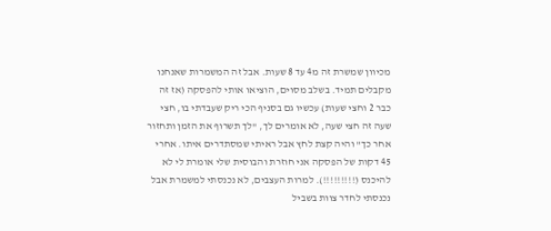מכיוון שמשרת זה מ4 עד 8 שעות. אבל זה המשמרות שאנחנו מקבלים תמיד. בשלב מסוים, הוציאו אותי להפסקה (אז זה כבר 2 וחצי שעות) עכשיו גם בסניף הכי ריק שעבדתי בו, חצי שעה זה חצי שעה, לא אומרים לך, "לך תשרוף את הזמן ותחזור אחר כך" והיה קצת לחץ אבל ראיתי שמסתדרים איתו. אחרי 45 דקות של הפסקה אני חוזרת והבוסית שלי אומרת לי לא להיכנס (!!!!!!!!!). למרות העצבים, לא נכנסתי למשמרת אבל נכנסתי לחדר צוות בשביל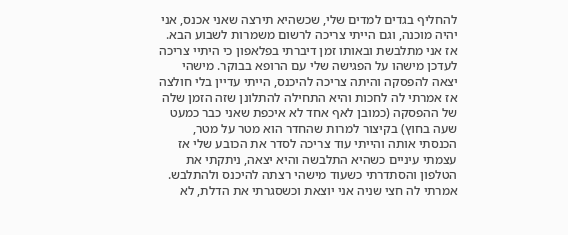להחליף בגדים למדים שלי, שכשהיא תירצה שאני אכנס, אני יהיה מוכנה, וגם הייתי צריכה לרשום משמרות לשבוע הבא. אז אני מתלבשת ובאותו זמן דיברתי בפלאפון כי היתיי צריכה לעדכן מישהו על הפגישה שלי עם הרופא בבוקר. מישהי יצאה להפסקה והיתה צריכה להיכנס, הייתי עדיין בלי חולצה אז אמרתי לה לחכות והיא התחילה להתלונן שזה הזמן שלה של ההפסקה (כמובן לאף אחד לא איכפת שאני כבר כמעט שעה בחוץ) בקיצור למרות שהחדר הוא מטר על מטר, הכנסתי אותה והייתי עוד צריכה לסדר את הכובע שלי אז עצמתי עיניים כשהיא התלבשה והיא יצאה, ניתקתי את הטלפון והסתדרתי כשעוד מישהי רצתה להיכנס ולהתלבש. אמרתי לה חצי שניה אני יוצאת וכשסגרתי את הדלת, לא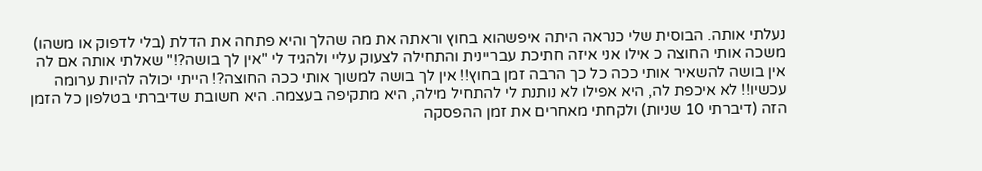נעלתי אותה. הבוסית שלי כנראה היתה איפשהוא בחוץ וראתה את מה שהלך והיא פתחה את הדלת (בלי לדפוק או משהו) משכה אותי החוצה כ אילו אני איזה חתיכת עבריינית והתחילה לצעוק עליי ולהגיד לי "אין לך בושה?!" שאלתי אותה אם לה אין בושה להשאיר אותי ככה כל כך הרבה זמן בחוץ!! אין לך בושה למשוך אותי ככה החוצה?! הייתי יכולה להיות ערומה עכשיו!! לא איכפת לה, היא אפילו לא נותנת לי להתחיל מילה, היא מתקיפה בעצמה. היא חשובת שדיברתי בטלפון כל הזמן הזה (דיברתי 10 שניות) ולקחתי מאחרים את זמן ההפסקה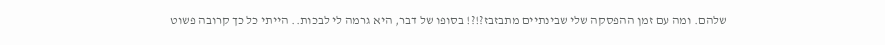שלהם. ומה עם זמן ההפסקה שלי שבינתיים מתבזבז?!?! בסופו של דבר, היא גרמה לי לבכות.. הייתי כל כך קרובה פשוט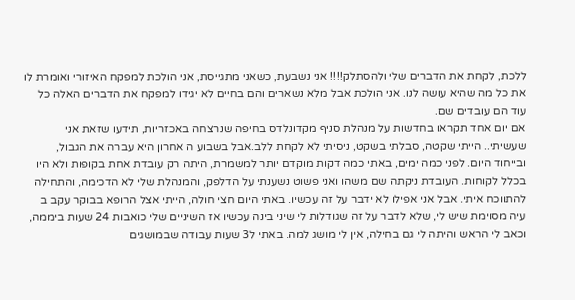ללכת, לקחת את הדברים שלי ולהסתלק!!!! אני נשבעת, כשאני מתגייסת, אני הולכת למפקח האיזורי ואומרת לו את כל מה שהיא עושה לנו. אני הולכת אבל מלא נשארים והם בחיים לא יגידו למפקח את הדברים האלה כל עוד הם עובדים שם.
אם יום אחד תקראו בחדשות על מנהלת סניף מקדונלדס בחיפה שנרצחה באכזריות, תידעו שזאת אני שעשיתי.. הייתי שקטה, סבלתי בשקט, ניסיתי לא לקחת ללב.אבל בשבוע ה אחרון היא עברה את הגבול, ובייחוד היום. לפני כמה ימים, באתי כמה דקות מוקדם יותר למשמרת, היתה רק עובדת אחת בקופות ולא היו בכלל לקוחות. העובדת ניקתה שם משהו ואני פשוט נשענתי על הדלפק, והמנהלת שלי לא הדכימה, והתחילה להתווכח איתי. אבל אני אפילו לא ידבר על זה עכשיו. באתי היום חצי חולה, הייתי אצל הרופא בבוקר עקב ב עיה מסוימת שיש לי, שלא לדבר על זה שגודלות לי שיני בינה עכשיו אז השיניים שלי כואבות 24 שעות ביממה, וכאב לי הראש והיתה לי גם בחילה, אין לי מושג למה. באתי ל3 שעות עבודה שבמושגים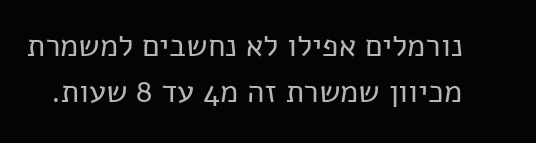נורמלים אפילו לא נחשבים למשמרת מכיוון שמשרת זה מ4 עד 8 שעות.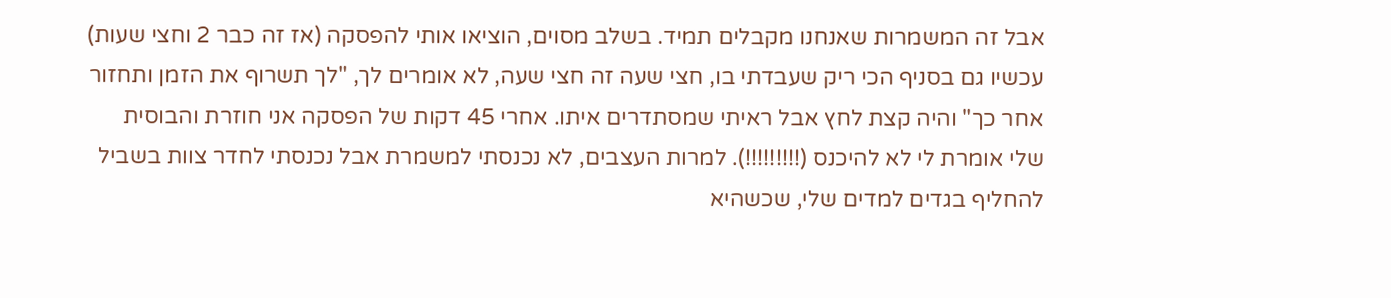אבל זה המשמרות שאנחנו מקבלים תמיד. בשלב מסוים, הוציאו אותי להפסקה (אז זה כבר 2 וחצי שעות) עכשיו גם בסניף הכי ריק שעבדתי בו, חצי שעה זה חצי שעה, לא אומרים לך, "לך תשרוף את הזמן ותחזור אחר כך" והיה קצת לחץ אבל ראיתי שמסתדרים איתו. אחרי 45 דקות של הפסקה אני חוזרת והבוסית שלי אומרת לי לא להיכנס (!!!!!!!!!). למרות העצבים, לא נכנסתי למשמרת אבל נכנסתי לחדר צוות בשביל להחליף בגדים למדים שלי, שכשהיא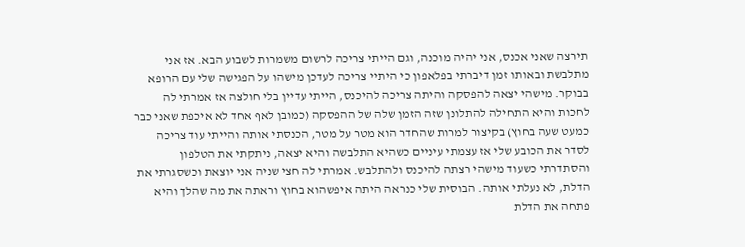תירצה שאני אכנס, אני יהיה מוכנה, וגם הייתי צריכה לרשום משמרות לשבוע הבא. אז אני מתלבשת ובאותו זמן דיברתי בפלאפון כי היתיי צריכה לעדכן מישהו על הפגישה שלי עם הרופא בבוקר. מישהי יצאה להפסקה והיתה צריכה להיכנס, הייתי עדיין בלי חולצה אז אמרתי לה לחכות והיא התחילה להתלונן שזה הזמן שלה של ההפסקה (כמובן לאף אחד לא איכפת שאני כבר כמעט שעה בחוץ) בקיצור למרות שהחדר הוא מטר על מטר, הכנסתי אותה והייתי עוד צריכה לסדר את הכובע שלי אז עצמתי עיניים כשהיא התלבשה והיא יצאה, ניתקתי את הטלפון והסתדרתי כשעוד מישהי רצתה להיכנס ולהתלבש. אמרתי לה חצי שניה אני יוצאת וכשסגרתי את הדלת, לא נעלתי אותה. הבוסית שלי כנראה היתה איפשהוא בחוץ וראתה את מה שהלך והיא פתחה את הדלת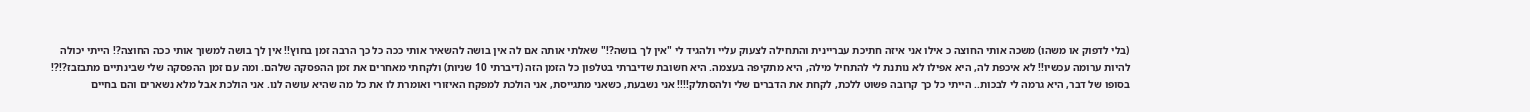(בלי לדפוק או משהו) משכה אותי החוצה כ אילו אני איזה חתיכת עבריינית והתחילה לצעוק עליי ולהגיד לי "אין לך בושה?!" שאלתי אותה אם לה אין בושה להשאיר אותי ככה כל כך הרבה זמן בחוץ!! אין לך בושה למשוך אותי ככה החוצה?! הייתי יכולה להיות ערומה עכשיו!! לא איכפת לה, היא אפילו לא נותנת לי להתחיל מילה, היא מתקיפה בעצמה. היא חשובת שדיברתי בטלפון כל הזמן הזה (דיברתי 10 שניות) ולקחתי מאחרים את זמן ההפסקה שלהם. ומה עם זמן ההפסקה שלי שבינתיים מתבזבז?!?! בסופו של דבר, היא גרמה לי לבכות.. הייתי כל כך קרובה פשוט ללכת, לקחת את הדברים שלי ולהסתלק!!!! אני נשבעת, כשאני מתגייסת, אני הולכת למפקח האיזורי ואומרת לו את כל מה שהיא עושה לנו. אני הולכת אבל מלא נשארים והם בחיים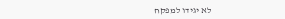לא יגידו למפקח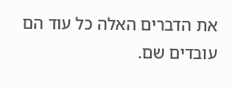את הדברים האלה כל עוד הם עובדים שם.